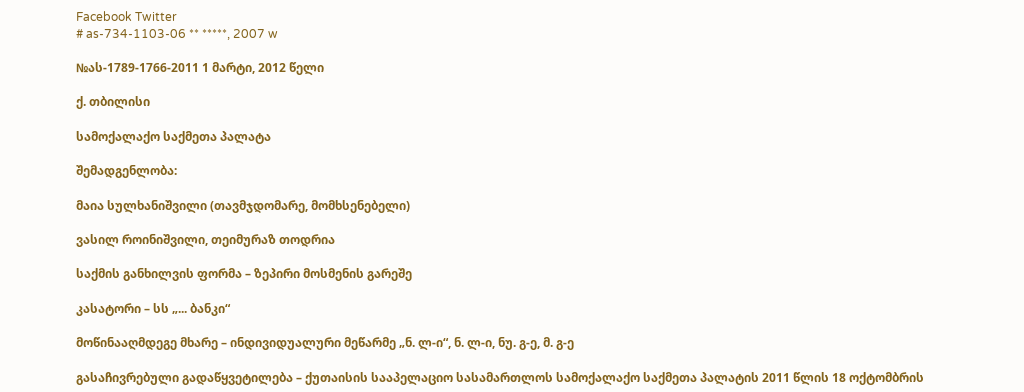Facebook Twitter
# as-734-1103-06 ** *****, 2007 w

№ას-1789-1766-2011 1 მარტი, 2012 წელი

ქ. თბილისი

სამოქალაქო საქმეთა პალატა

შემადგენლობა:

მაია სულხანიშვილი (თავმჯდომარე, მომხსენებელი)

ვასილ როინიშვილი, თეიმურაზ თოდრია

საქმის განხილვის ფორმა – ზეპირი მოსმენის გარეშე

კასატორი – სს „... ბანკი“

მოწინააღმდეგე მხარე – ინდივიდუალური მეწარმე „ნ. ლ-ი“, ნ. ლ-ი, ნუ. გ-ე, მ. გ-ე

გასაჩივრებული გადაწყვეტილება – ქუთაისის სააპელაციო სასამართლოს სამოქალაქო საქმეთა პალატის 2011 წლის 18 ოქტომბრის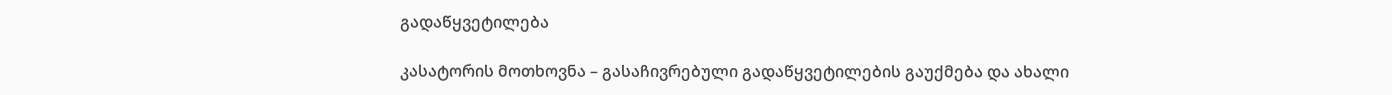გადაწყვეტილება

კასატორის მოთხოვნა – გასაჩივრებული გადაწყვეტილების გაუქმება და ახალი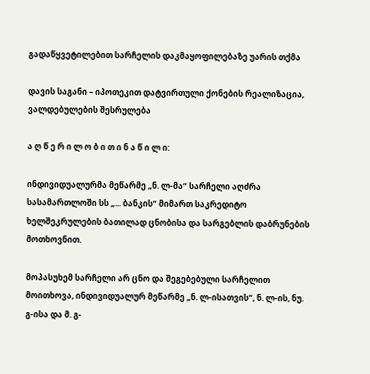გადაწყვეტილებით სარჩელის დაკმაყოფილებაზე უარის თქმა

დავის საგანი – იპოთეკით დატვირთული ქონების რეალიზაცია, ვალდებულების შესრულება

ა ღ წ ე რ ი ლ ო ბ ი თ ი ნ ა წ ი ლ ი:

ინდივიდუალურმა მეწარმე „ნ. ლ-მა“ სარჩელი აღძრა სასამართლოში სს „... ბანკის“ მიმართ საკრედიტო ხელშეკრულების ბათილად ცნობისა და სარგებლის დაბრუნების მოთხოვნით.

მოპასუხემ სარჩელი არ ცნო და შეგებებული სარჩელით მოითხოვა, ინდივიდუალურ მეწარმე „ნ. ლ-ისათვის“, ნ. ლ-ის, ნუ. გ-ისა და მ. გ-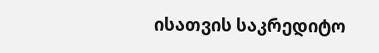ისათვის საკრედიტო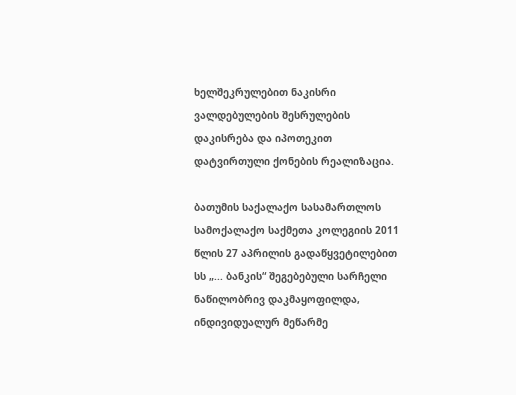ხელშეკრულებით ნაკისრი ვალდებულების შესრულების დაკისრება და იპოთეკით დატვირთული ქონების რეალიზაცია.

ბათუმის საქალაქო სასამართლოს სამოქალაქო საქმეთა კოლეგიის 2011 წლის 27 აპრილის გადაწყვეტილებით სს „... ბანკის“ შეგებებული სარჩელი ნაწილობრივ დაკმაყოფილდა, ინდივიდუალურ მეწარმე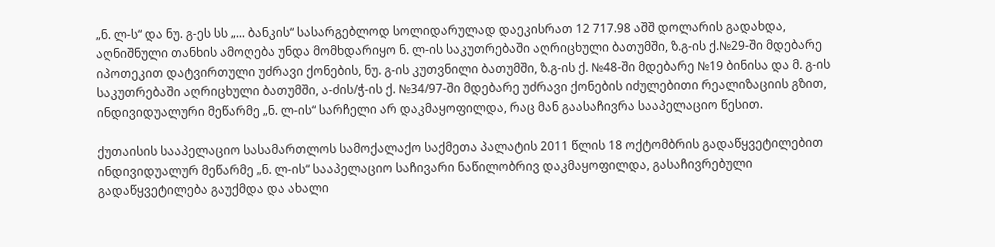„ნ. ლ-ს“ და ნუ. გ-ეს სს „... ბანკის“ სასარგებლოდ სოლიდარულად დაეკისრათ 12 717.98 აშშ დოლარის გადახდა, აღნიშნული თანხის ამოღება უნდა მომხდარიყო ნ. ლ-ის საკუთრებაში აღრიცხული ბათუმში, ზ.გ-ის ქ.№29-ში მდებარე იპოთეკით დატვირთული უძრავი ქონების, ნუ. გ-ის კუთვნილი ბათუმში, ზ.გ-ის ქ. №48-ში მდებარე №19 ბინისა და მ. გ-ის საკუთრებაში აღრიცხული ბათუმში, ა-ძის/ჭ-ის ქ. №34/97-ში მდებარე უძრავი ქონების იძულებითი რეალიზაციის გზით, ინდივიდუალური მეწარმე „ნ. ლ-ის“ სარჩელი არ დაკმაყოფილდა, რაც მან გაასაჩივრა სააპელაციო წესით.

ქუთაისის სააპელაციო სასამართლოს სამოქალაქო საქმეთა პალატის 2011 წლის 18 ოქტომბრის გადაწყვეტილებით ინდივიდუალურ მეწარმე „ნ. ლ-ის“ სააპელაციო საჩივარი ნაწილობრივ დაკმაყოფილდა, გასაჩივრებული გადაწყვეტილება გაუქმდა და ახალი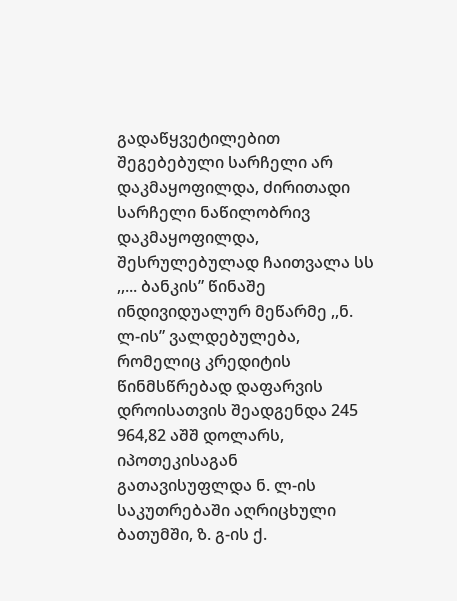გადაწყვეტილებით შეგებებული სარჩელი არ დაკმაყოფილდა, ძირითადი სარჩელი ნაწილობრივ დაკმაყოფილდა, შესრულებულად ჩაითვალა სს ,,... ბანკის” წინაშე ინდივიდუალურ მეწარმე ,,ნ. ლ-ის” ვალდებულება, რომელიც კრედიტის წინმსწრებად დაფარვის დროისათვის შეადგენდა 245 964,82 აშშ დოლარს, იპოთეკისაგან გათავისუფლდა ნ. ლ-ის საკუთრებაში აღრიცხული ბათუმში, ზ. გ-ის ქ.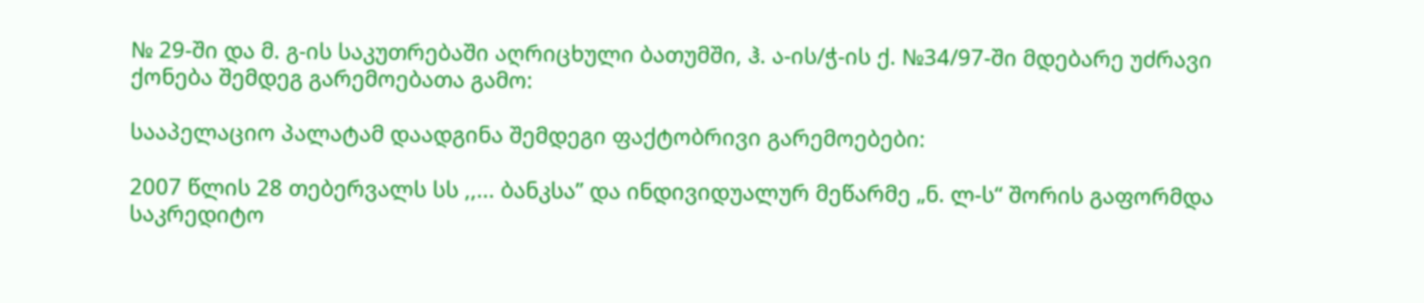№ 29-ში და მ. გ-ის საკუთრებაში აღრიცხული ბათუმში, ჰ. ა-ის/ჭ-ის ქ. №34/97-ში მდებარე უძრავი ქონება შემდეგ გარემოებათა გამო:

სააპელაციო პალატამ დაადგინა შემდეგი ფაქტობრივი გარემოებები:

2007 წლის 28 თებერვალს სს ,,... ბანკსა” და ინდივიდუალურ მეწარმე „ნ. ლ-ს“ შორის გაფორმდა საკრედიტო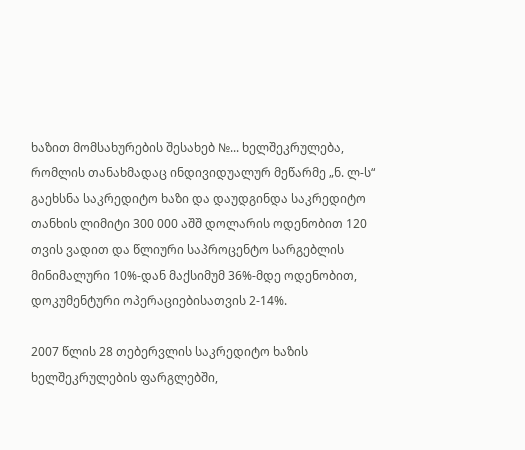ხაზით მომსახურების შესახებ №... ხელშეკრულება, რომლის თანახმადაც ინდივიდუალურ მეწარმე „ნ. ლ-ს“ გაეხსნა საკრედიტო ხაზი და დაუდგინდა საკრედიტო თანხის ლიმიტი 300 000 აშშ დოლარის ოდენობით 120 თვის ვადით და წლიური საპროცენტო სარგებლის მინიმალური 10%-დან მაქსიმუმ 36%-მდე ოდენობით, დოკუმენტური ოპერაციებისათვის 2-14%.

2007 წლის 28 თებერვლის საკრედიტო ხაზის ხელშეკრულების ფარგლებში,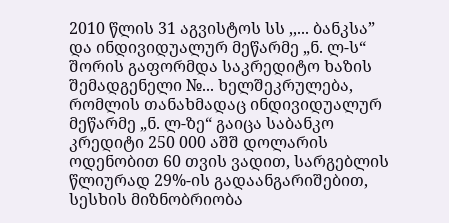2010 წლის 31 აგვისტოს სს ,,... ბანკსა” და ინდივიდუალურ მეწარმე „ნ. ლ-ს“ შორის გაფორმდა საკრედიტო ხაზის შემადგენელი №... ხელშეკრულება, რომლის თანახმადაც ინდივიდუალურ მეწარმე „ნ. ლ-ზე“ გაიცა საბანკო კრედიტი 250 000 აშშ დოლარის ოდენობით 60 თვის ვადით, სარგებლის წლიურად 29%-ის გადაანგარიშებით, სესხის მიზნობრიობა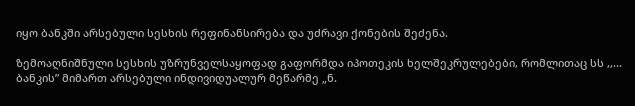იყო ბანკში არსებული სესხის რეფინანსირება და უძრავი ქონების შეძენა.

ზემოაღნიშნული სესხის უზრუნველსაყოფად გაფორმდა იპოთეკის ხელშეკრულებები, რომლითაც სს ,,... ბანკის” მიმართ არსებული ინდივიდუალურ მეწარმე „ნ.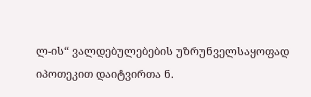ლ-ის“ ვალდებულებების უზრუნველსაყოფად იპოთეკით დაიტვირთა ნ.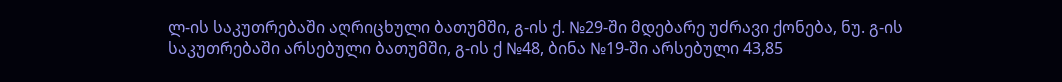ლ-ის საკუთრებაში აღრიცხული ბათუმში, გ-ის ქ. №29-ში მდებარე უძრავი ქონება, ნუ. გ-ის საკუთრებაში არსებული ბათუმში, გ-ის ქ №48, ბინა №19-ში არსებული 43,85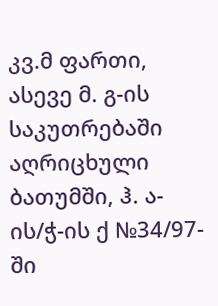კვ.მ ფართი, ასევე მ. გ-ის საკუთრებაში აღრიცხული ბათუმში, ჰ. ა-ის/ჭ-ის ქ №34/97-ში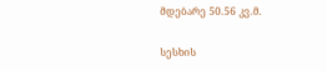მდებარე 50.56 კვ.მ.

სესხის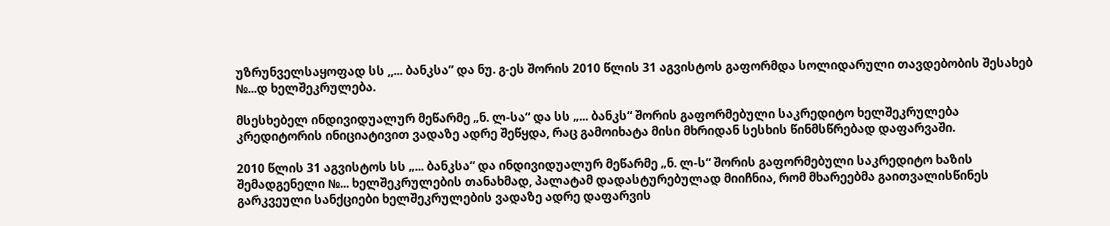უზრუნველსაყოფად სს ,,... ბანკსა” და ნუ. გ-ეს შორის 2010 წლის 31 აგვისტოს გაფორმდა სოლიდარული თავდებობის შესახებ №...დ ხელშეკრულება.

მსესხებელ ინდივიდუალურ მეწარმე „ნ. ლ-სა“ და სს „... ბანკს“ შორის გაფორმებული საკრედიტო ხელშეკრულება კრედიტორის ინიციატივით ვადაზე ადრე შეწყდა, რაც გამოიხატა მისი მხრიდან სესხის წინმსწრებად დაფარვაში.

2010 წლის 31 აგვისტოს სს „... ბანკსა“ და ინდივიდუალურ მეწარმე „ნ. ლ-ს“ შორის გაფორმებული საკრედიტო ხაზის შემადგენელი №... ხელშეკრულების თანახმად, პალატამ დადასტურებულად მიიჩნია, რომ მხარეებმა გაითვალისწინეს გარკვეული სანქციები ხელშეკრულების ვადაზე ადრე დაფარვის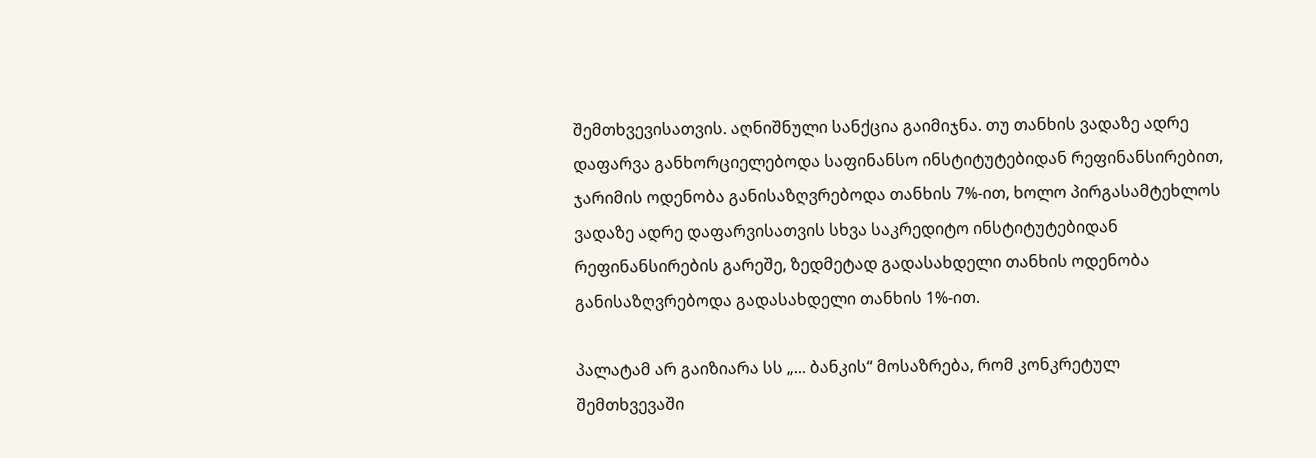შემთხვევისათვის. აღნიშნული სანქცია გაიმიჯნა. თუ თანხის ვადაზე ადრე დაფარვა განხორციელებოდა საფინანსო ინსტიტუტებიდან რეფინანსირებით, ჯარიმის ოდენობა განისაზღვრებოდა თანხის 7%-ით, ხოლო პირგასამტეხლოს ვადაზე ადრე დაფარვისათვის სხვა საკრედიტო ინსტიტუტებიდან რეფინანსირების გარეშე, ზედმეტად გადასახდელი თანხის ოდენობა განისაზღვრებოდა გადასახდელი თანხის 1%-ით.

პალატამ არ გაიზიარა სს „... ბანკის“ მოსაზრება, რომ კონკრეტულ შემთხვევაში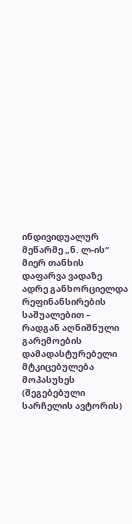ინდივიდუალურ მეწარმე „ნ. ლ-ის“ მიერ თანხის დაფარვა ვადაზე ადრე განხორციელდა რეფინანსირების საშუალებით – რადგან აღნიშნული გარემოების დამადასტურებელი მტკიცებულება მოპასუხეს (შეგებებული სარჩელის ავტორის)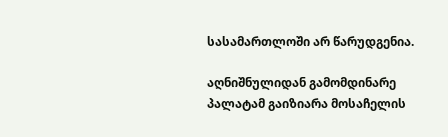სასამართლოში არ წარუდგენია.

აღნიშნულიდან გამომდინარე პალატამ გაიზიარა მოსაჩელის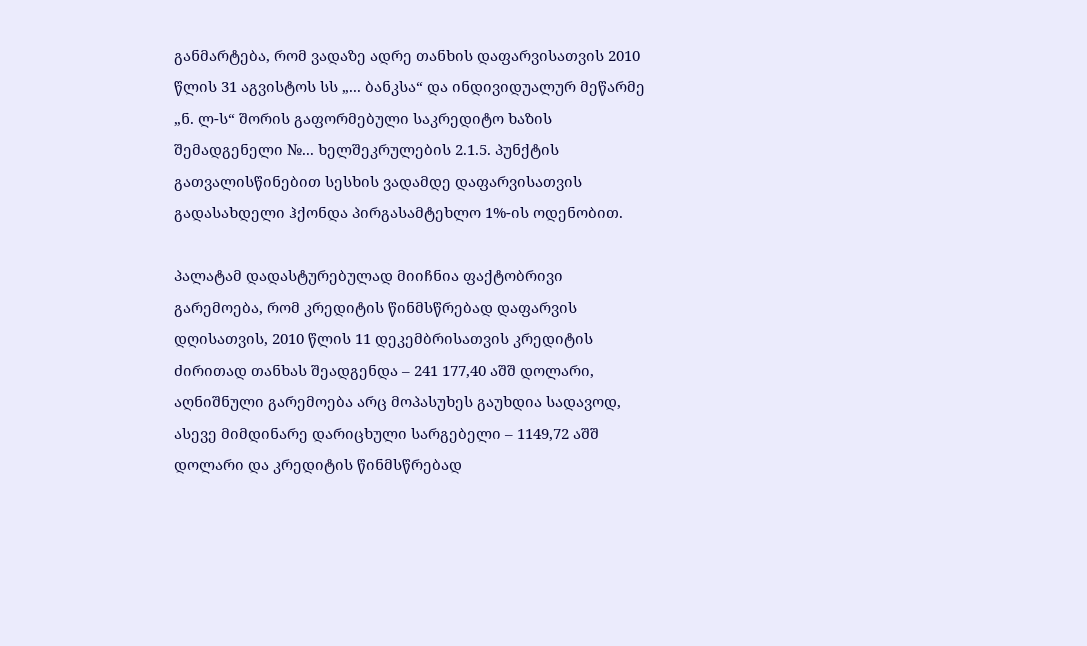განმარტება, რომ ვადაზე ადრე თანხის დაფარვისათვის 2010 წლის 31 აგვისტოს სს „... ბანკსა“ და ინდივიდუალურ მეწარმე „ნ. ლ-ს“ შორის გაფორმებული საკრედიტო ხაზის შემადგენელი №... ხელშეკრულების 2.1.5. პუნქტის გათვალისწინებით სესხის ვადამდე დაფარვისათვის გადასახდელი ჰქონდა პირგასამტეხლო 1%-ის ოდენობით.

პალატამ დადასტურებულად მიიჩნია ფაქტობრივი გარემოება, რომ კრედიტის წინმსწრებად დაფარვის დღისათვის, 2010 წლის 11 დეკემბრისათვის კრედიტის ძირითად თანხას შეადგენდა – 241 177,40 აშშ დოლარი, აღნიშნული გარემოება არც მოპასუხეს გაუხდია სადავოდ, ასევე მიმდინარე დარიცხული სარგებელი – 1149,72 აშშ დოლარი და კრედიტის წინმსწრებად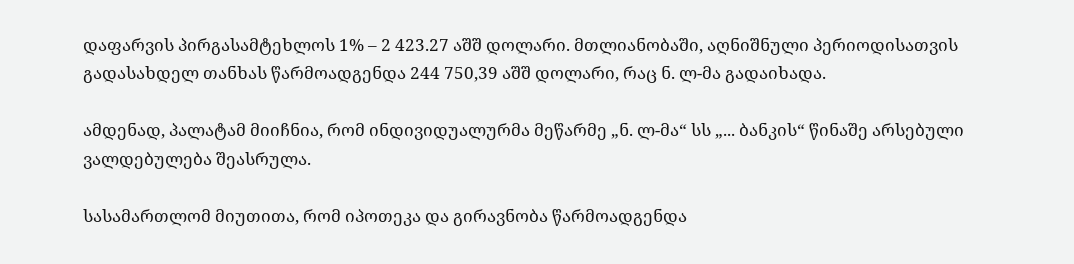დაფარვის პირგასამტეხლოს 1% – 2 423.27 აშშ დოლარი. მთლიანობაში, აღნიშნული პერიოდისათვის გადასახდელ თანხას წარმოადგენდა 244 750,39 აშშ დოლარი, რაც ნ. ლ-მა გადაიხადა.

ამდენად, პალატამ მიიჩნია, რომ ინდივიდუალურმა მეწარმე „ნ. ლ-მა“ სს „... ბანკის“ წინაშე არსებული ვალდებულება შეასრულა.

სასამართლომ მიუთითა, რომ იპოთეკა და გირავნობა წარმოადგენდა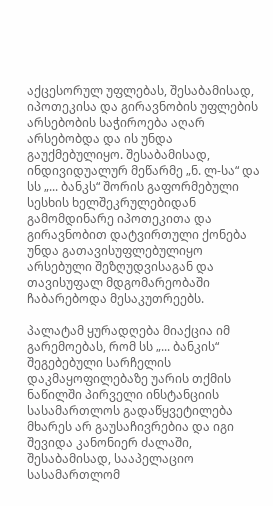აქცესორულ უფლებას, შესაბამისად, იპოთეკისა და გირავნობის უფლების არსებობის საჭიროება აღარ არსებობდა და ის უნდა გაუქმებულიყო. შესაბამისად, ინდივიდუალურ მეწარმე „ნ. ლ-სა“ და სს „... ბანკს“ შორის გაფორმებული სესხის ხელშეკრულებიდან გამომდინარე იპოთეკითა და გირავნობით დატვირთული ქონება უნდა გათავისუფლებულიყო არსებული შეზღუდვისაგან და თავისუფალ მდგომარეობაში ჩაბარებოდა მესაკუთრეებს.

პალატამ ყურადღება მიაქცია იმ გარემოებას, რომ სს „... ბანკის“ შეგებებული სარჩელის დაკმაყოფილებაზე უარის თქმის ნაწილში პირველი ინსტანციის სასამართლოს გადაწყვეტილება მხარეს არ გაუსაჩივრებია და იგი შევიდა კანონიერ ძალაში, შესაბამისად, სააპელაციო სასამართლომ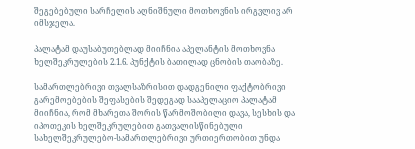შეგებებული სარჩელის აღნიშნული მოთხოვნის ირგვლივ არ იმსჯელა.

პალატამ დაუსაბუთებლად მიიჩნია აპელანტის მოთხოვნა ხელშეკრულების 2.1.6. პუნქტის ბათილად ცნობის თაობაზე.

სამართლებრივი თვალსაზრისით დადგენილი ფაქტობრივი გარემოებების შეფასების შედეგად სააპელაციო პალატამ მიიჩნია, რომ მხარეთა შორის წარმოშობილი დავა, სესხის და იპოთეკის ხელშეკრულებით გათვალისწინებული სახელშეკრულებო-სამართლებრივი ურთიერთობით უნდა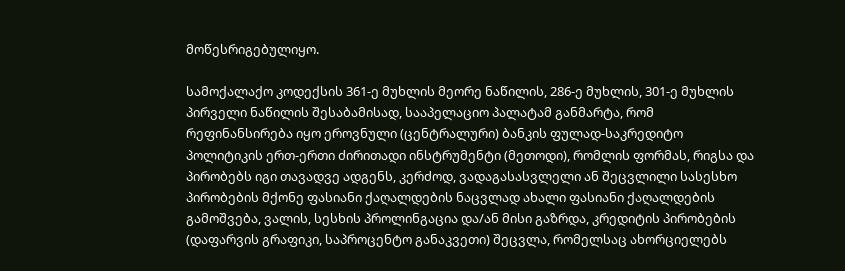მოწესრიგებულიყო.

სამოქალაქო კოდექსის 361-ე მუხლის მეორე ნაწილის, 286-ე მუხლის, 301-ე მუხლის პირველი ნაწილის შესაბამისად, სააპელაციო პალატამ განმარტა, რომ რეფინანსირება იყო ეროვნული (ცენტრალური) ბანკის ფულად-საკრედიტო პოლიტიკის ერთ-ერთი ძირითადი ინსტრუმენტი (მეთოდი), რომლის ფორმას, რიგსა და პირობებს იგი თავადვე ადგენს, კერძოდ, ვადაგასასვლელი ან შეცვლილი სასესხო პირობების მქონე ფასიანი ქაღალდების ნაცვლად ახალი ფასიანი ქაღალდების გამოშვება, ვალის, სესხის პროლინგაცია და/ან მისი გაზრდა, კრედიტის პირობების (დაფარვის გრაფიკი, საპროცენტო განაკვეთი) შეცვლა, რომელსაც ახორციელებს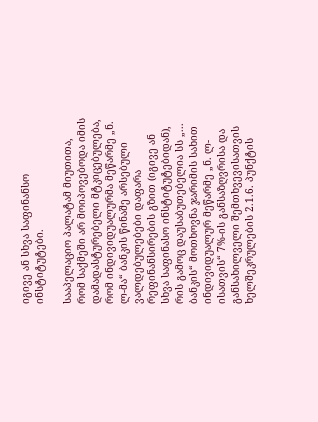იგივე ან სხვა საფინანსო ინსტიტუტები.

სააპელაციო პალატამ მიუთითა, რომ საქმეში არ მოიპოვებოდა იმის დამადასტურებელი მტკიცებულება, რომ ინდივიდუალურმა მეწარმე „ნ. ლ-მა“ ბანკის წინაშე არსებული ვალდებულებები დაფარა რეფინანსირების გზით (იგივე ან სხვა საფინასო ინსტიტუტებიდან), რის გამოც დაუსაბუთებელია სს „... ბანკის“ მოთხოვნა ჯარიმის სახით ინდივიდუალურ მეწარმე „ნ. ლ-ისათვის“ 7%-ის განსაზღვრისა და განსახილველი შემთხვევისათვის ხელშეკრულების 2.1.6. პუნქტის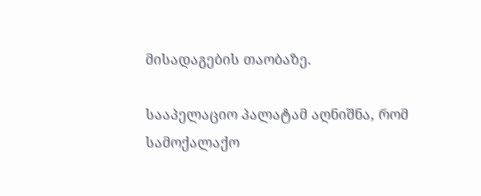მისადაგების თაობაზე.

სააპელაციო პალატამ აღნიშნა, რომ სამოქალაქო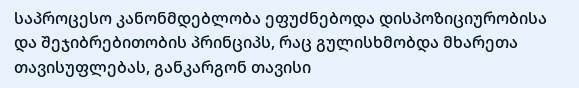საპროცესო კანონმდებლობა ეფუძნებოდა დისპოზიციურობისა და შეჯიბრებითობის პრინციპს, რაც გულისხმობდა მხარეთა თავისუფლებას, განკარგონ თავისი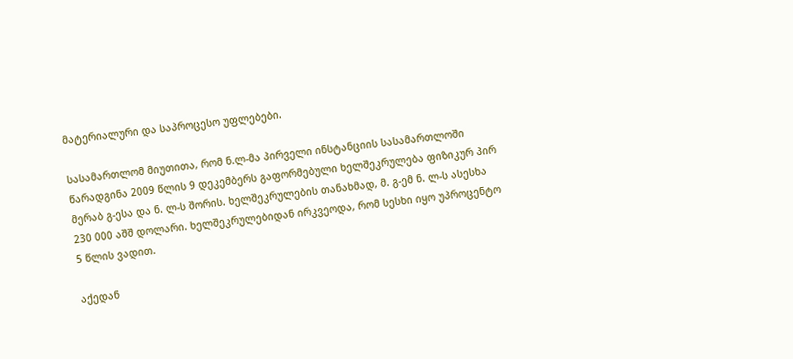მატერიალური და საპროცესო უფლებები.

სასამართლომ მიუთითა, რომ ნ.ლ-მა პირველი ინსტანციის სასამართლოში წარადგინა 2009 წლის 9 დეკემბერს გაფორმებული ხელშეკრულება ფიზიკურ პირ მერაბ გ-ესა და ნ. ლ-ს შორის. ხელშეკრულების თანახმად, მ. გ-ემ ნ. ლ-ს ასესხა 230 000 აშშ დოლარი. ხელშეკრულებიდან ირკვეოდა, რომ სესხი იყო უპროცენტო 5 წლის ვადით.

აქედან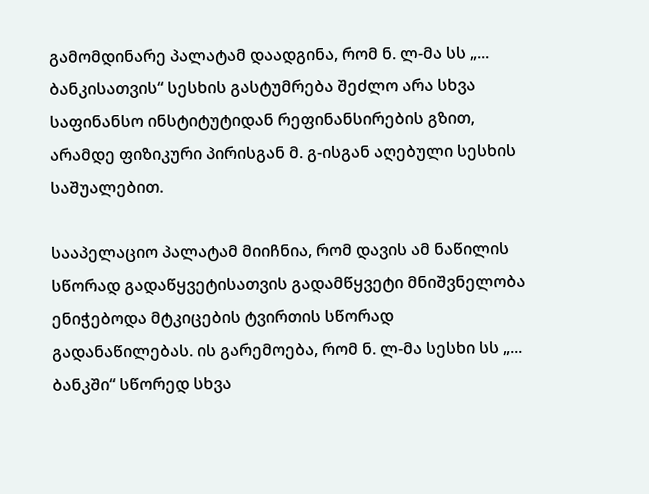გამომდინარე პალატამ დაადგინა, რომ ნ. ლ-მა სს „... ბანკისათვის“ სესხის გასტუმრება შეძლო არა სხვა საფინანსო ინსტიტუტიდან რეფინანსირების გზით, არამდე ფიზიკური პირისგან მ. გ-ისგან აღებული სესხის საშუალებით.

სააპელაციო პალატამ მიიჩნია, რომ დავის ამ ნაწილის სწორად გადაწყვეტისათვის გადამწყვეტი მნიშვნელობა ენიჭებოდა მტკიცების ტვირთის სწორად გადანაწილებას. ის გარემოება, რომ ნ. ლ-მა სესხი სს „... ბანკში“ სწორედ სხვა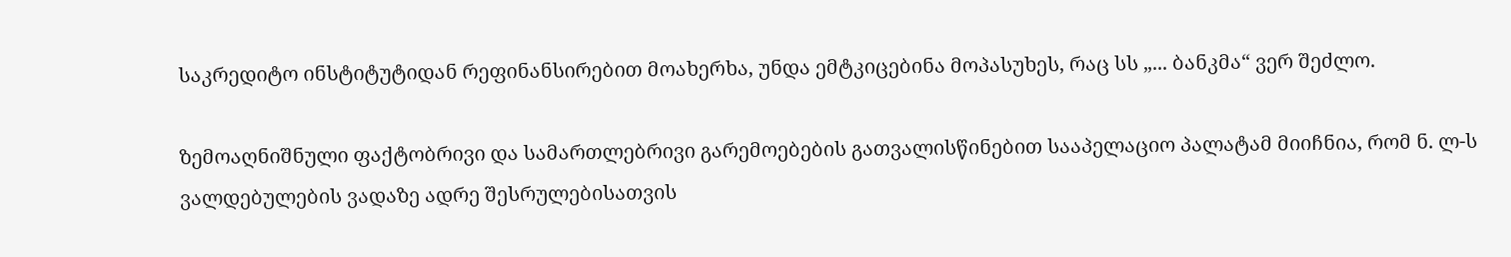საკრედიტო ინსტიტუტიდან რეფინანსირებით მოახერხა, უნდა ემტკიცებინა მოპასუხეს, რაც სს „... ბანკმა“ ვერ შეძლო.

ზემოაღნიშნული ფაქტობრივი და სამართლებრივი გარემოებების გათვალისწინებით სააპელაციო პალატამ მიიჩნია, რომ ნ. ლ-ს ვალდებულების ვადაზე ადრე შესრულებისათვის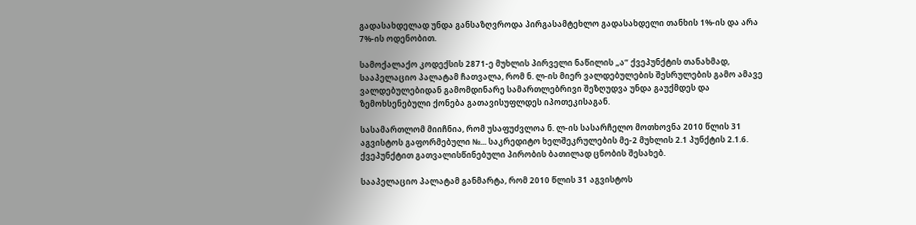გადასახდელად უნდა განსაზღვროდა პირგასამტეხლო გადასახდელი თანხის 1%-ის და არა 7%-ის ოდენობით.

სამოქალაქო კოდექსის 2871-ე მუხლის პირველი ნაწილის „ა“ ქვეპუნქტის თანახმად, სააპელაციო პალატამ ჩათვალა, რომ ნ. ლ-ის მიერ ვალდებულების შესრულების გამო ამავე ვალდებულებიდან გამომდინარე სამართლებრივი შეზღუდვა უნდა გაუქმდეს და ზემოხსენებული ქონება გათავისუფლდეს იპოთეკისაგან.

სასამართლომ მიიჩნია, რომ უსაფუძვლოა ნ. ლ-ის სასარჩელო მოთხოვნა 2010 წლის 31 აგვისტოს გაფორმებული №... საკრედიტო ხელშეკრულების მე-2 მუხლის 2.1 პუნქტის 2.1.6. ქვეპუნქტით გათვალისწინებული პირობის ბათილად ცნობის შესახებ.

სააპელაციო პალატამ განმარტა, რომ 2010 წლის 31 აგვისტოს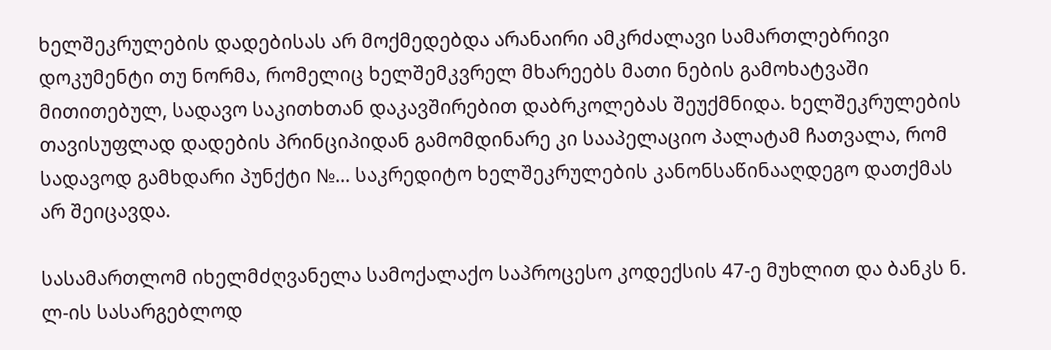ხელშეკრულების დადებისას არ მოქმედებდა არანაირი ამკრძალავი სამართლებრივი დოკუმენტი თუ ნორმა, რომელიც ხელშემკვრელ მხარეებს მათი ნების გამოხატვაში მითითებულ, სადავო საკითხთან დაკავშირებით დაბრკოლებას შეუქმნიდა. ხელშეკრულების თავისუფლად დადების პრინციპიდან გამომდინარე კი სააპელაციო პალატამ ჩათვალა, რომ სადავოდ გამხდარი პუნქტი №... საკრედიტო ხელშეკრულების კანონსაწინააღდეგო დათქმას არ შეიცავდა.

სასამართლომ იხელმძღვანელა სამოქალაქო საპროცესო კოდექსის 47-ე მუხლით და ბანკს ნ. ლ-ის სასარგებლოდ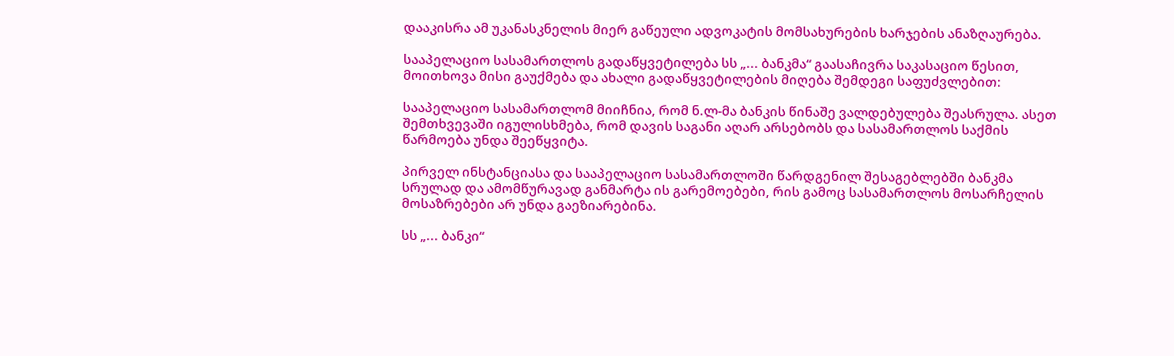დააკისრა ამ უკანასკნელის მიერ გაწეული ადვოკატის მომსახურების ხარჯების ანაზღაურება.

სააპელაციო სასამართლოს გადაწყვეტილება სს „... ბანკმა“ გაასაჩივრა საკასაციო წესით, მოითხოვა მისი გაუქმება და ახალი გადაწყვეტილების მიღება შემდეგი საფუძვლებით:

სააპელაციო სასამართლომ მიიჩნია, რომ ნ.ლ-მა ბანკის წინაშე ვალდებულება შეასრულა. ასეთ შემთხვევაში იგულისხმება, რომ დავის საგანი აღარ არსებობს და სასამართლოს საქმის წარმოება უნდა შეეწყვიტა.

პირველ ინსტანციასა და სააპელაციო სასამართლოში წარდგენილ შესაგებლებში ბანკმა სრულად და ამომწურავად განმარტა ის გარემოებები, რის გამოც სასამართლოს მოსარჩელის მოსაზრებები არ უნდა გაეზიარებინა.

სს „... ბანკი“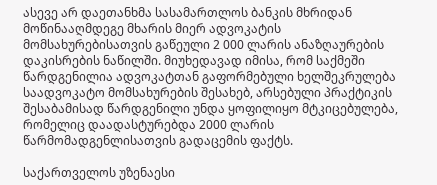ასევე არ დაეთანხმა სასამართლოს ბანკის მხრიდან მოწინააღმდეგე მხარის მიერ ადვოკატის მომსახურებისათვის გაწეული 2 000 ლარის ანაზღაურების დაკისრების ნაწილში. მიუხედავად იმისა, რომ საქმეში წარდგენილია ადვოკატთან გაფორმებული ხელშეკრულება საადვოკატო მომსახურების შესახებ, არსებული პრაქტიკის შესაბამისად წარდგენილი უნდა ყოფილიყო მტკიცებულება, რომელიც დაადასტურებდა 2000 ლარის წარმომადგენლისათვის გადაცემის ფაქტს.

საქართველოს უზენაესი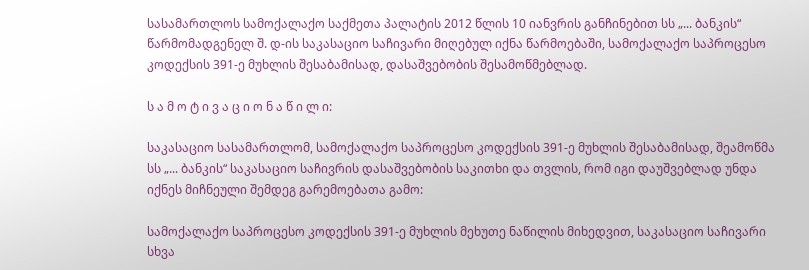სასამართლოს სამოქალაქო საქმეთა პალატის 2012 წლის 10 იანვრის განჩინებით სს „... ბანკის“ წარმომადგენელ შ. დ-ის საკასაციო საჩივარი მიღებულ იქნა წარმოებაში, სამოქალაქო საპროცესო კოდექსის 391-ე მუხლის შესაბამისად, დასაშვებობის შესამოწმებლად.

ს ა მ ო ტ ი ვ ა ც ი ო ნ ა წ ი ლ ი:

საკასაციო სასამართლომ, სამოქალაქო საპროცესო კოდექსის 391-ე მუხლის შესაბამისად, შეამოწმა სს „... ბანკის“ საკასაციო საჩივრის დასაშვებობის საკითხი და თვლის, რომ იგი დაუშვებლად უნდა იქნეს მიჩნეული შემდეგ გარემოებათა გამო:

სამოქალაქო საპროცესო კოდექსის 391-ე მუხლის მეხუთე ნაწილის მიხედვით, საკასაციო საჩივარი სხვა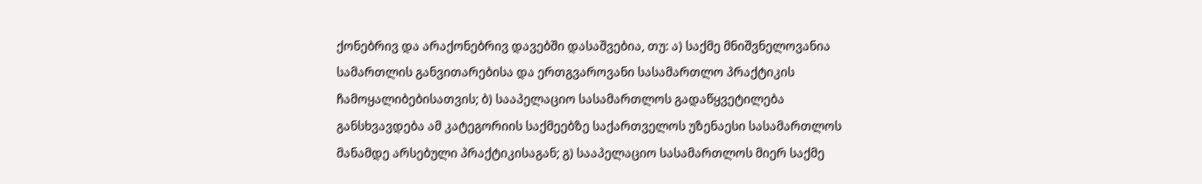ქონებრივ და არაქონებრივ დავებში დასაშვებია, თუ: ა) საქმე მნიშვნელოვანია სამართლის განვითარებისა და ერთგვაროვანი სასამართლო პრაქტიკის ჩამოყალიბებისათვის; ბ) სააპელაციო სასამართლოს გადაწყვეტილება განსხვავდება ამ კატეგორიის საქმეებზე საქართველოს უზენაესი სასამართლოს მანამდე არსებული პრაქტიკისაგან; გ) სააპელაციო სასამართლოს მიერ საქმე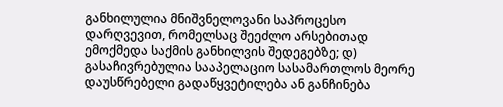განხილულია მნიშვნელოვანი საპროცესო დარღვევით, რომელსაც შეეძლო არსებითად ემოქმედა საქმის განხილვის შედეგებზე; დ) გასაჩივრებულია სააპელაციო სასამართლოს მეორე დაუსწრებელი გადაწყვეტილება ან განჩინება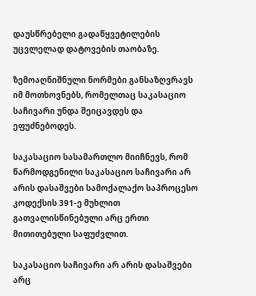დაუსწრებელი გადაწყვეტილების უცვლელად დატოვების თაობაზე.

ზემოაღნიშნული ნორმები განსაზღვრავს იმ მოთხოვნებს, რომელთაც საკასაციო საჩივარი უნდა შეიცავდეს და ეფუძნებოდეს.

საკასაციო სასამართლო მიიჩნევს, რომ წარმოდგენილი საკასაციო საჩივარი არ არის დასაშვები სამოქალაქო საპროცესო კოდექსის 391-ე მუხლით გათვალისწინებული არც ერთი მითითებული საფუძვლით.

საკასაციო საჩივარი არ არის დასაშვები არც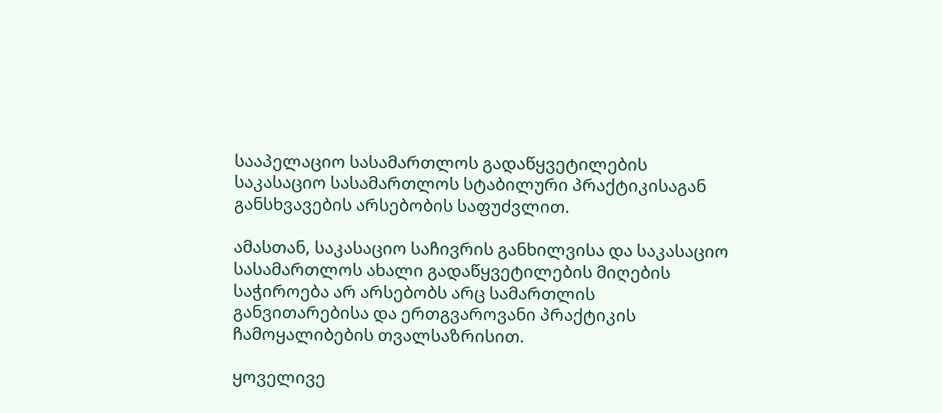სააპელაციო სასამართლოს გადაწყვეტილების საკასაციო სასამართლოს სტაბილური პრაქტიკისაგან განსხვავების არსებობის საფუძვლით.

ამასთან, საკასაციო საჩივრის განხილვისა და საკასაციო სასამართლოს ახალი გადაწყვეტილების მიღების საჭიროება არ არსებობს არც სამართლის განვითარებისა და ერთგვაროვანი პრაქტიკის ჩამოყალიბების თვალსაზრისით.

ყოველივე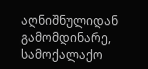აღნიშნულიდან გამომდინარე, სამოქალაქო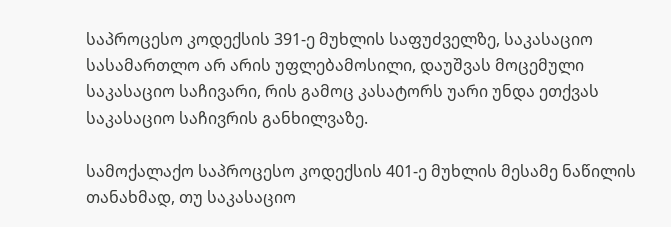საპროცესო კოდექსის 391-ე მუხლის საფუძველზე, საკასაციო სასამართლო არ არის უფლებამოსილი, დაუშვას მოცემული საკასაციო საჩივარი, რის გამოც კასატორს უარი უნდა ეთქვას საკასაციო საჩივრის განხილვაზე.

სამოქალაქო საპროცესო კოდექსის 401-ე მუხლის მესამე ნაწილის თანახმად, თუ საკასაციო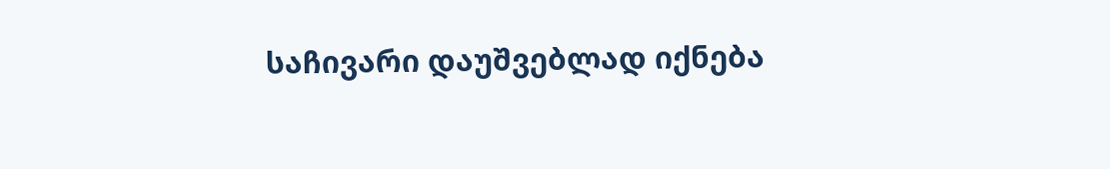საჩივარი დაუშვებლად იქნება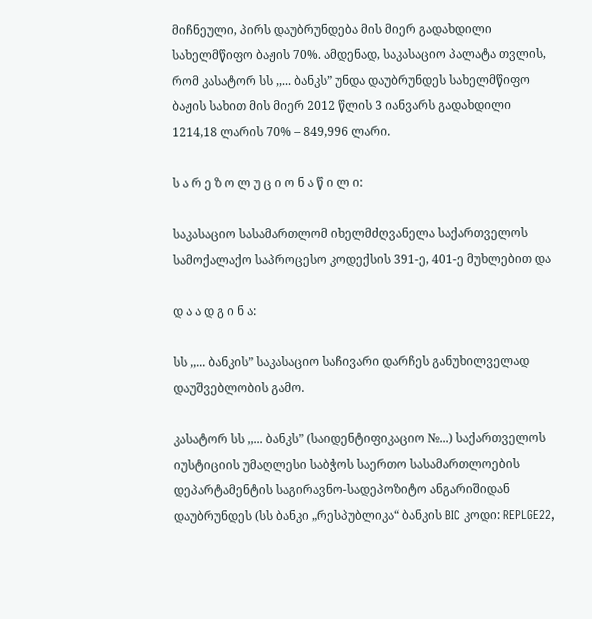მიჩნეული, პირს დაუბრუნდება მის მიერ გადახდილი სახელმწიფო ბაჟის 70%. ამდენად, საკასაციო პალატა თვლის, რომ კასატორ სს ,,... ბანკს” უნდა დაუბრუნდეს სახელმწიფო ბაჟის სახით მის მიერ 2012 წლის 3 იანვარს გადახდილი 1214,18 ლარის 70% – 849,996 ლარი.

ს ა რ ე ზ ო ლ უ ც ი ო ნ ა წ ი ლ ი:

საკასაციო სასამართლომ იხელმძღვანელა საქართველოს სამოქალაქო საპროცესო კოდექსის 391-ე, 401-ე მუხლებით და

დ ა ა დ გ ი ნ ა:

სს ,,... ბანკის” საკასაციო საჩივარი დარჩეს განუხილველად დაუშვებლობის გამო.

კასატორ სს ,,... ბანკს” (საიდენტიფიკაციო №...) საქართველოს იუსტიციის უმაღლესი საბჭოს საერთო სასამართლოების დეპარტამენტის საგირავნო-სადეპოზიტო ანგარიშიდან დაუბრუნდეს (სს ბანკი „რესპუბლიკა“ ბანკის BIC კოდი: REPLGE22,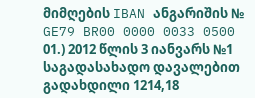მიმღების IBAN ანგარიშის № GE79 BR00 0000 0033 0500 01.) 2012 წლის 3 იანვარს №1 საგადასახადო დავალებით გადახდილი 1214,18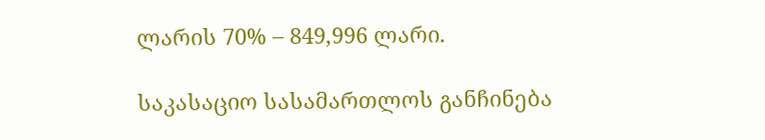ლარის 70% – 849,996 ლარი.

საკასაციო სასამართლოს განჩინება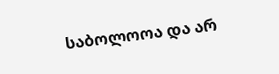საბოლოოა და არ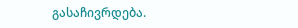გასაჩივრდება.